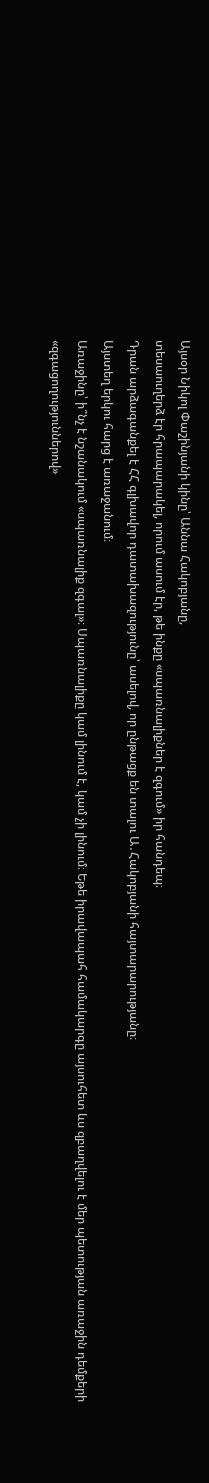Այսօր Նիկոլ Փաշինյանի կինը՝ Աննա Հակոբյանը,
տեսաուղերձ էր հրապարակել, որում ասում էր, թե ինքը «սպառնալիքներ է զգում» իր հանդեպ։
Դրան արձագանքել է ՀՀ գլխավոր դատախազությունը՝ ասելով, որ ընթացք են տալու Ա․Հակոբյանի հայտարարությանը։
Այստեղ երկու հարց է առաջանում։
Առաջինը՝ ի՞նչ է նշանակում «սպառնալիք զգալ»։ Սպառնալիքը կամ լինում է, կամ չի լինում։ Եթե իրավապահ համակարգը այսուհետ ևս զբաղվելու է մեր պետության առաջին դեմքերի «զգացողություններով»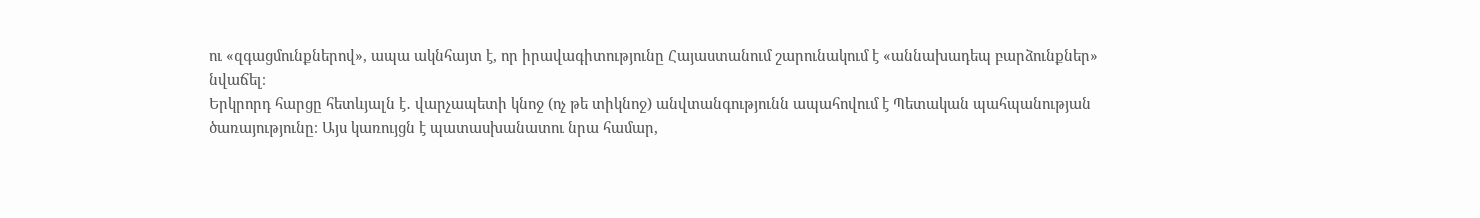ու «զգացմունքներով», ապա ակնհայտ է, որ իրավագիտությունը Հայաստանում շարունակում է «աննախադեպ բարձունքներ» նվաճել։
Երկրորդ հարցը հետևյալն է․ վարչապետի կնոջ (ոչ թե տիկնոջ) անվտանգությունն ապահովում է Պետական պահպանության ծառայությունը։ Այս կառույցն է պատասխանատու նրա համար,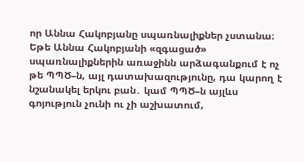որ Աննա Հակոբյանը սպառնալիքներ չստանա։
Եթե Աննա Հակոբյանի «զգացած» սպառնալիքներին առաջինն արձագանքում է ոչ թե ՊՊԾ–ն, այլ դատախազությունը, դա կարող է նշանակել երկու բան․ կամ ՊՊԾ–ն այլևս գոյություն չունի ու չի աշխատում,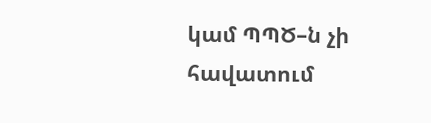կամ ՊՊԾ–ն չի հավատում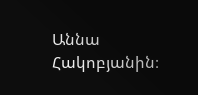Աննա Հակոբյանին։